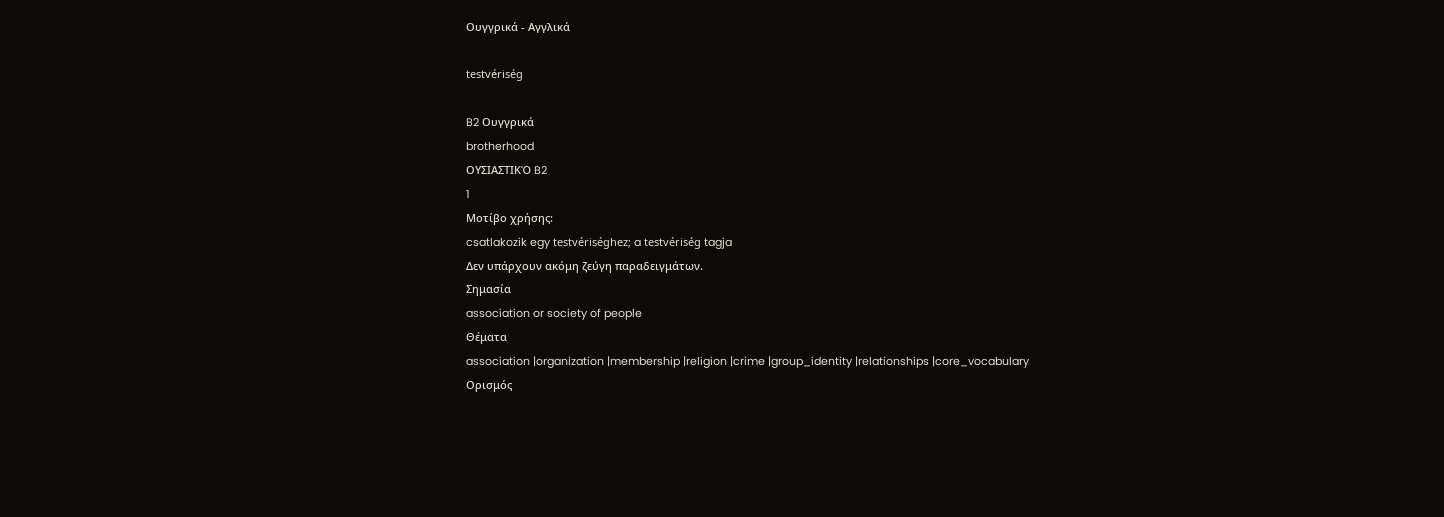Ουγγρικά - Αγγλικά

testvériség

B2 Ουγγρικά
brotherhood
ΟΥΣΙΑΣΤΙΚΌ B2
1
Μοτίβο χρήσης:
csatlakozik egy testvériséghez; a testvériség tagja
Δεν υπάρχουν ακόμη ζεύγη παραδειγμάτων.
Σημασία
association or society of people
Θέματα
association |organization |membership |religion |crime |group_identity |relationships |core_vocabulary
Ορισμός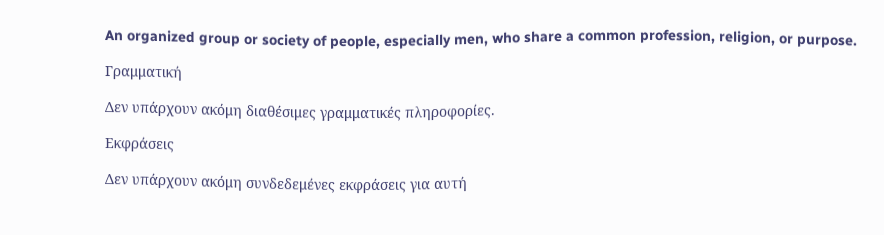An organized group or society of people, especially men, who share a common profession, religion, or purpose.

Γραμματική

Δεν υπάρχουν ακόμη διαθέσιμες γραμματικές πληροφορίες.

Εκφράσεις

Δεν υπάρχουν ακόμη συνδεδεμένες εκφράσεις για αυτή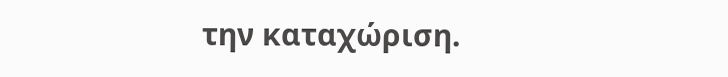την καταχώριση.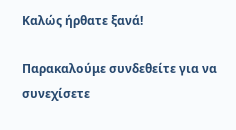Καλώς ήρθατε ξανά!

Παρακαλούμε συνδεθείτε για να συνεχίσετε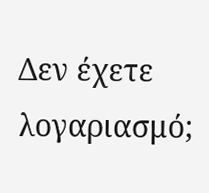Δεν έχετε λογαριασμό;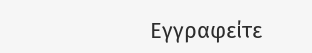Εγγραφείτε